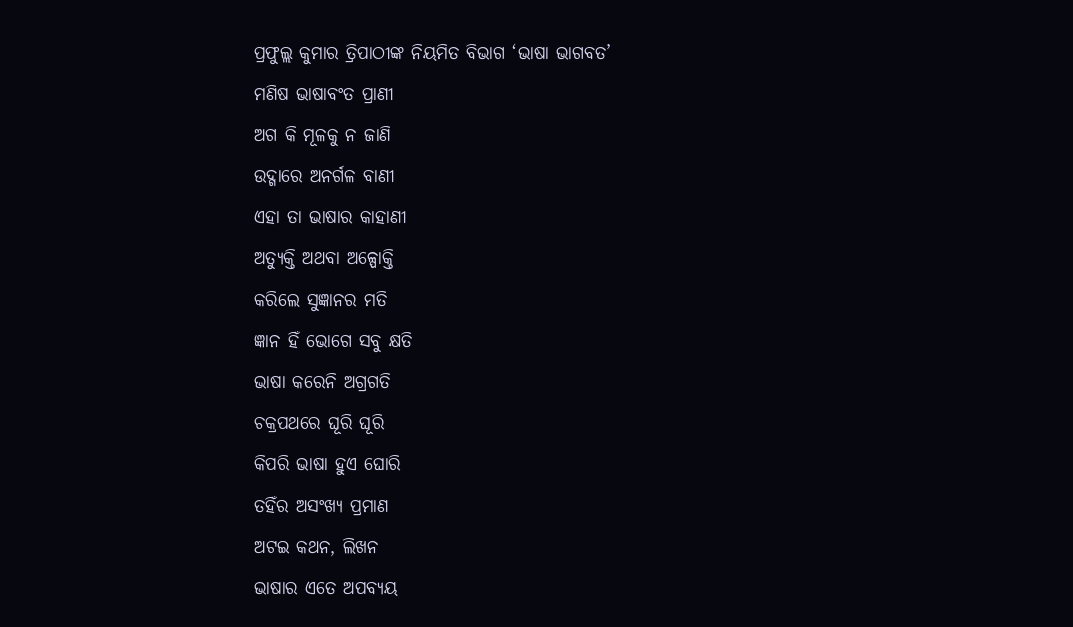ପ୍ରଫୁଲ୍ଲ କୁମାର ତ୍ରିପାଠୀଙ୍କ ନିୟମିତ ବିଭାଗ ‘ଭାଷା ଭାଗବତ’
ମଣିଷ ଭାଷାବଂତ ପ୍ରାଣୀ
ଅଗ କି ମୂଳକୁ ନ ଜାଣି
ଉଦ୍ଗାରେ ଅନର୍ଗଳ ବାଣୀ
ଏହା ତା ଭାଷାର କାହାଣୀ
ଅତ୍ୟୁକ୍ତି ଅଥବା ଅଳ୍ପୋକ୍ତି
କରିଲେ ସୁଜ୍ଞାନର ମତି
ଜ୍ଞାନ ହିଁ ଭୋଗେ ସବୁ କ୍ଷତି
ଭାଷା କରେନି ଅଗ୍ରଗତି
ଚକ୍ରପଥରେ ଘୂରି ଘୂରି
କିପରି ଭାଷା ହୁଏ ଘୋରି
ତହିଁର ଅସଂଖ୍ୟ ପ୍ରମାଣ
ଅଟଇ କଥନ, ଲିଖନ
ଭାଷାର ଏତେ ଅପବ୍ୟୟ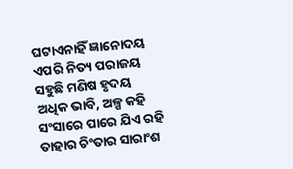ଘଟାଏନାହିଁ ଜ୍ଞାନୋଦୟ
ଏପରି ନିତ୍ୟ ପରାଜୟ
ସହୁଛି ମଣିଷ ହୃଦୟ
ଅଧିକ ଭାବି, ଅଳ୍ପ କହି
ସଂସାରେ ପାରେ ଯିଏ ରହି
ତାହାର ଚିଂତାର ସାରାଂଶ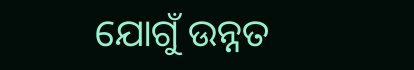ଯୋଗୁଁ ଉନ୍ନତ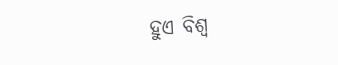ହୁଏ ବିଶ୍ବ